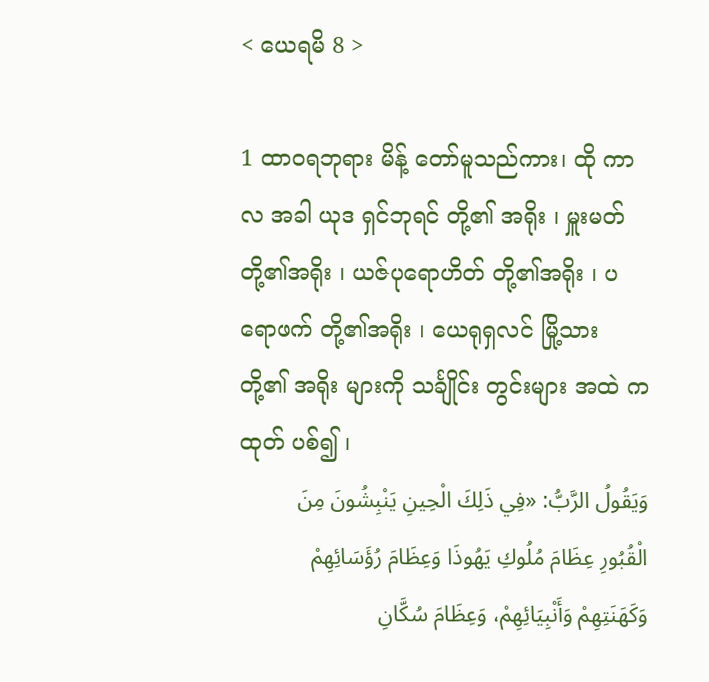< ယေရမိ 8 >

1 ထာဝရဘုရား မိန့် တော်မူသည်ကား၊ ထို ကာလ အခါ ယုဒ ရှင်ဘုရင် တို့၏ အရိုး ၊ မှူးမတ် တို့၏အရိုး ၊ ယဇ်ပုရောဟိတ် တို့၏အရိုး ၊ ပရောဖက် တို့၏အရိုး ၊ ယေရုရှလင် မြို့သား တို့၏ အရိုး များကို သင်္ချိုင်း တွင်းများ အထဲ ကထုတ် ပစ်၍ ၊
وَيَقُولُ الرَّبُّ: «فِي ذَلِكَ الْحِينِ يَنْبِشُونَ مِنَ الْقُبُورِ عِظَامَ مُلُوكِ يَهُوذَا وَعِظَامَ رُؤَسَائِهِمْ وَكَهَنَتِهِمْ وَأَنْبِيَائِهِمْ، وَعِظَامَ سُكَّانِ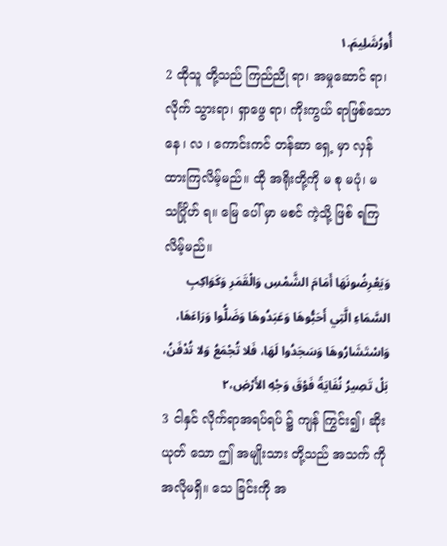أُورُشَلِيمَ.١
2 ထိုသူ တို့သည် ကြည်ညို ရာ၊ အမှုဆောင် ရာ၊ လိုက် သွားရာ၊ ရှာဖွေ ရာ၊ ကိုးကွယ် ရာဖြစ်သော နေ ၊ လ ၊ ကောင်းကင် တန်ဆာ ရှေ့ မှာ လှန် ထားကြလိမ့်မည်။ ထို အရိုးတို့ကို မ စု မပုံ၊ မ သင်္ဂြိုဟ် ရ။ မြေ ပေါ် မှာ မစင် ကဲ့သို့ ဖြစ် ရကြလိမ့်မည်။
وَيَعْرِضُونَهَا أَمَامَ الشَّمْسِ وَالْقَمَرِ وَكَوَاكِبِ السَّمَاءِ الَّتِي أَحَبُّوهَا وَعَبَدُوهَا وَضَلُّوا وَرَاءَهَا، وَاسْتَشَارُوهَا وَسَجَدُوا لَهَا، فَلا تُجْمَعُ وَلا تُدْفَنُ، بَلْ تَصِيرُ نُفَايَةً فَوْقَ وَجْهِ الأَرْضِ،٢
3 ငါနှင် လိုက်ရာအရပ်ရပ် ၌ ကျန် ကြွင်း၍၊ ဆိုးယုတ် သော ဤ အမျိုးသား တို့သည် အသက် ကို အလိုမရှိ။ သေ ခြင်းကို အ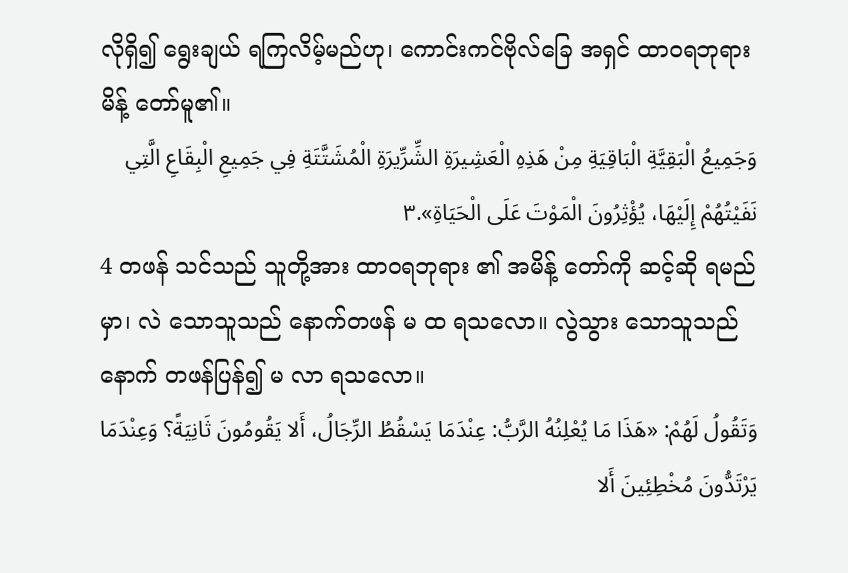လိုရှိ၍ ရွေးချယ် ရကြလိမ့်မည်ဟု၊ ကောင်းကင်ဗိုလ်ခြေ အရှင် ထာဝရဘုရား မိန့် တော်မူ၏။
وَجَمِيعُ الْبَقِيَّةِ الْبَاقِيَةِ مِنْ هَذِهِ الْعَشِيرَةِ الشِّرِّيرَةِ الْمُشَتَّتَةِ فِي جَمِيعِ الْبِقَاعِ الَّتِي نَفَيْتُهُمْ إِلَيْهَا، يُؤْثِرُونَ الْمَوْتَ عَلَى الْحَيَاةِ».٣
4 တဖန် သင်သည် သူတို့အား ထာဝရဘုရား ၏ အမိန့် တော်ကို ဆင့်ဆို ရမည်မှာ၊ လဲ သောသူသည် နောက်တဖန် မ ထ ရသလော။ လွဲသွား သောသူသည် နောက် တဖန်ပြန်၍ မ လာ ရသလော။
وَتَقُولُ لَهُمْ: «هَذَا مَا يُعْلِنُهُ الرَّبُّ: عِنْدَمَا يَسْقُطُ الرِّجَالُ، أَلا يَقُومُونَ ثَانِيَةً؟ وَعِنْدَمَا يَرْتَدُّونَ مُخْطِئِينَ أَلا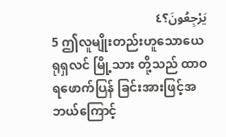يَرْجِعُونَ؟٤
5 ဤလူမျိုးတည်းဟူသောယေရုရှလင် မြို့သား တို့သည် ထာဝရဖောက်ပြန် ခြင်းအားဖြင့်အဘယ်ကြောင့်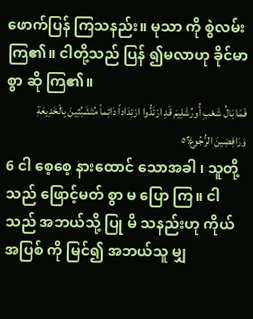ဖောက်ပြန် ကြသနည်း။ မုသာ ကို စွဲလမ်း ကြ၏။ ငါတို့သည် ပြန် ၍မလာဟု ခိုင်မာစွာ ဆို ကြ၏။
فَمَا بَالُ شَعْبِ أُورُشَلِيمَ قَدِ ارْتَدُّوا ارْتِدَاداً دَائِماً مُتَشَبِّثِينَ بِالْخَدِيعَةِ وَرَافِضِينَ الرُّجُوعَ؟٥
6 ငါ စေ့စေ့ နားထောင် သောအခါ ၊ သူတို့သည် ဖြောင့်မတ် စွာ မ ပြော ကြ။ ငါသည် အဘယ်သို့ ပြု မိ သနည်းဟု ကိုယ် အပြစ် ကို မြင်၍ အဘယ်သူ မျှ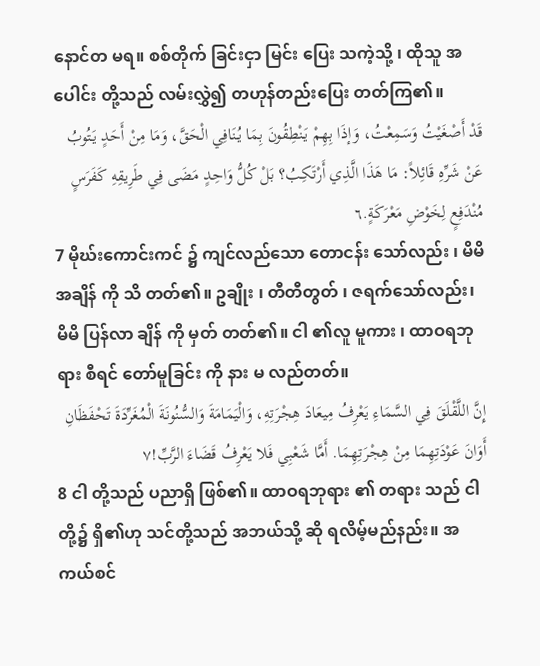နောင်တ မရ။ စစ်တိုက် ခြင်းငှာ မြင်း ပြေး သကဲ့သို့ ၊ ထိုသူ အပေါင်း တို့သည် လမ်းလွှဲ၍ တဟုန်တည်းပြေး တတ်ကြ၏။
قَدْ أَصْغَيْتُ وَسَمِعْتُ، وَإذَا بِهِمْ يَنْطِقُونَ بِمَا يُنَافِي الْحَقَّ، وَمَا مِنْ أَحَدٍ يَتُوبُ عَنْ شَرِّهِ قَائِلاً: مَا هَذَا الَّذِي أَرْتَكِبُ؟ بَلْ كُلُّ وَاحِدٍ مَضَى فِي طَرِيقِهِ كَفَرَسٍ مُنْدَفِعٍ لِخَوْضِ مَعْرَكَةٍ.٦
7 မိုဃ်းကောင်းကင် ၌ ကျင်လည်သော တောငန်း သော်လည်း ၊ မိမိ အချိန် ကို သိ တတ်၏။ ဥချိုး ၊ တီတီတွတ် ၊ ဇရက်သော်လည်း၊ မိမိ ပြန်လာ ချိန် ကို မှတ် တတ်၏။ ငါ ၏လူ မူကား ၊ ထာဝရဘုရား စီရင် တော်မူခြင်း ကို နား မ လည်တတ်။
إِنَّ اللَّقْلَقَ فِي السَّمَاءِ يَعْرِفُ مِيعَادَ هِجْرَتِهِ، وَالْيَمَامَةَ وَالسُّنُونَةَ الْمُغَرِّدَةَ تَحْفَظَانِ أَوَانَ عَوْدَتِهِمَا مِنْ هِجْرَتِهِمَا. أَمَّا شَعْبِي فَلا يَعْرِفُ قَضَاءَ الرَّبِّ!٧
8 ငါ တို့သည် ပညာရှိ ဖြစ်၏။ ထာဝရဘုရား ၏ တရား သည် ငါ တို့၌ ရှိ၏ဟု သင်တို့သည် အဘယ်သို့ ဆို ရလိမ့်မည်နည်း။ အကယ်စင်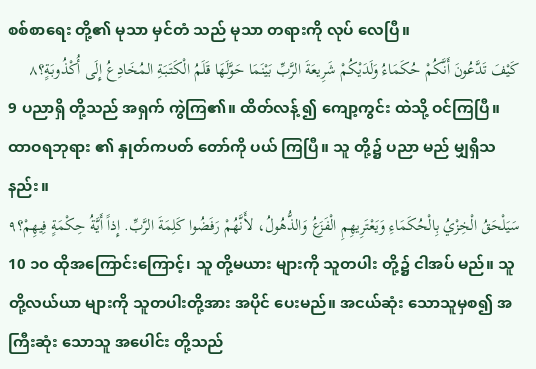စစ်စာရေး တို့၏ မုသာ မှင်တံ သည် မုသာ တရားကို လုပ် လေပြီ။
كَيْفَ تَدَّعُونَ أَنَّكُمْ حُكَمَاءُ وَلَدَيْكُمْ شَرِيعَةَ الرَّبِّ بَيْنَمَا حَوَّلَهَا قَلَمُ الْكَتَبَةِ المُخَادِعُ إِلَى أُكْذُوبَةٍ؟٨
9 ပညာရှိ တို့သည် အရှက် ကွဲကြ၏။ ထိတ်လန့် ၍ ကျော့ကွင်း ထဲသို့ ဝင်ကြပြီ။ ထာဝရဘုရား ၏ နှုတ်ကပတ် တော်ကို ပယ် ကြပြီ။ သူ တို့၌ ပညာ မည် မျှရှိသနည်း။
سَيَلْحَقُ الْخِزْيُ بِالْحُكَمَاءِ وَيَعْتَرِيهِمِ الْفَزَعُ وَالذُّهُولُ، لأَنَّهُمْ رَفَضُوا كَلِمَةَ الرَّبِّ. إِذاً أَيَّةُ حِكْمَةٍ فِيهِمْ؟٩
10 ၁၀ ထိုအကြောင်းကြောင့်၊ သူ တို့မယား များကို သူတပါး တို့၌ ငါအပ် မည်။ သူ တို့လယ်ယာ များကို သူတပါးတို့အား အပိုင် ပေးမည်။ အငယ်ဆုံး သောသူမှစ၍ အကြီးဆုံး သောသူ အပေါင်း တို့သည်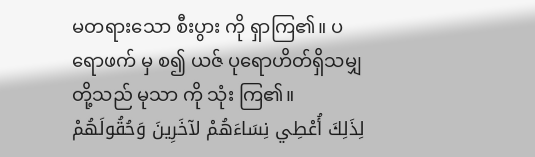မတရားသော စီးပွား ကို ရှာကြ၏။ ပရောဖက် မှ စ၍ ယဇ် ပုရောဟိတ်ရှိသမျှ တို့သည် မုသာ ကို သုံး ကြ၏။
لِذَلِكَ أُعْطِي نِسَاءَهُمْ لآخَرِينَ وَحُقُولَهُمْ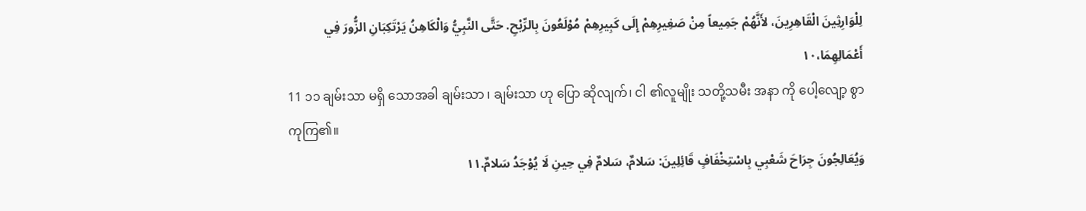لِلْوَارِثِينَ الْقَاهِرِينَ، لأَنَّهُمْ جَمِيعاً مِنْ صَغِيرِهِمْ إِلَى كَبِيرِهِمْ مُوْلَعُونَ بِالرِّبْحِ. حَتَّى النَّبِيُّ وَالْكَاهِنُ يَرْتَكِبَانِ الزُّورَ فِي أَعْمَالِهِمَا،١٠
11 ၁၁ ချမ်းသာ မရှိ သောအခါ ချမ်းသာ ၊ ချမ်းသာ ဟု ပြော ဆိုလျက်၊ ငါ ၏လူမျိုး သတို့သမီး အနာ ကို ပေါ့လျော့ စွာကုကြ၏။
وَيُعَالِجُونَ جِرَاحَ شَعْبِي بِاسْتِخْفَافٍ قَائِلِينَ: سَلامٌ، سَلامٌ فِي حِينِ لَا يُوْجَدُ سَلامٌ.١١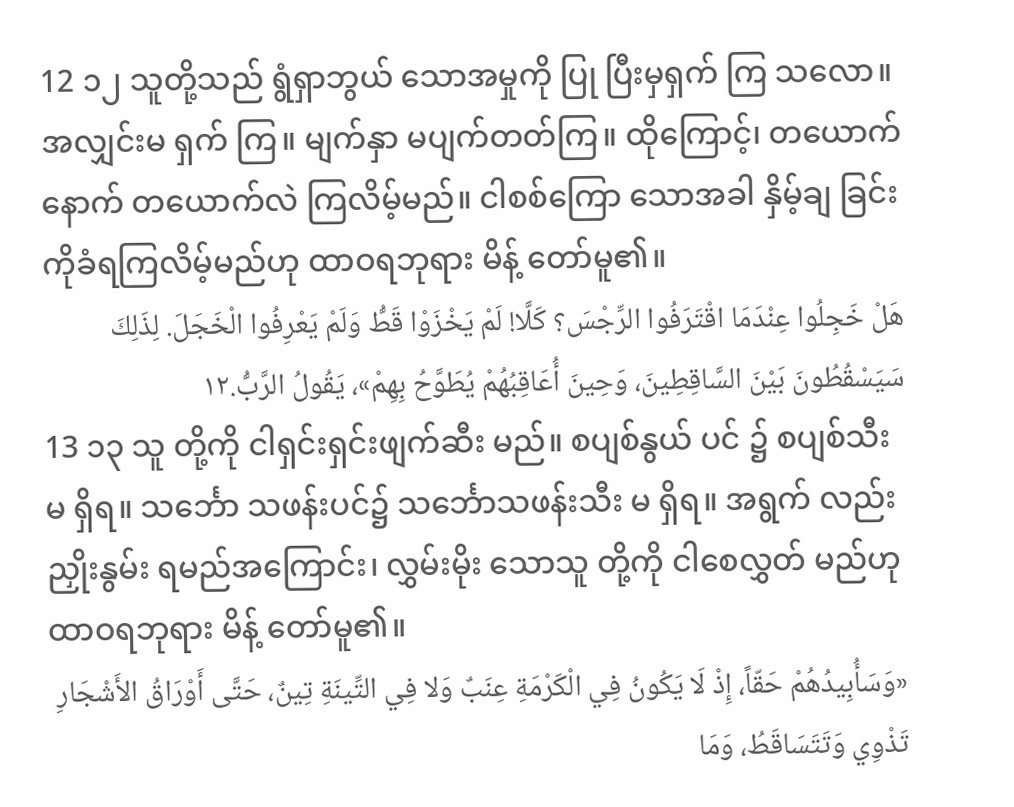12 ၁၂ သူတို့သည် ရွံရှာဘွယ် သောအမှုကို ပြု ပြီးမှရှက် ကြ သလော။ အလျှင်းမ ရှက် ကြ။ မျက်နှာ မပျက်တတ်ကြ။ ထိုကြောင့်၊ တယောက်နောက် တယောက်လဲ ကြလိမ့်မည်။ ငါစစ်ကြော သောအခါ နှိမ့်ချ ခြင်းကိုခံရကြလိမ့်မည်ဟု ထာဝရဘုရား မိန့် တော်မူ၏။
هَلْ خَجِلُوا عِنْدَمَا اقْتَرَفُوا الرِّجْسَ؟ كَلَّا! لَمْ يَخْزَوْا قَطُّ وَلَمْ يَعْرِفُوا الْخَجَلَ. لِذَلِكَ سَيَسْقُطُونَ بَيْنَ السَّاقِطِينَ، وَحِينَ أُعَاقِبُهُمْ يُطَوَّحُ بِهِمْ»، يَقُولُ الرَّبُّ.١٢
13 ၁၃ သူ တို့ကို ငါရှင်းရှင်းဖျက်ဆီး မည်။ စပျစ်နွယ် ပင် ၌ စပျစ်သီး မ ရှိရ။ သင်္ဘော သဖန်းပင်၌ သင်္ဘောသဖန်းသီး မ ရှိရ။ အရွက် လည်း ညှိုးနွမ်း ရမည်အကြောင်း၊ လွှမ်းမိုး သောသူ တို့ကို ငါစေလွှတ် မည်ဟု ထာဝရဘုရား မိန့် တော်မူ၏။
«وَسَأُبِيدُهُمْ حَقّاً، إِذْ لَا يَكُونُ فِي الْكَرْمَةِ عِنَبٌ وَلا فِي التِّينَةِ تِينٌ، حَتَّى أَوْرَاقُ الأَشْجَارِ تَذْوِي وَتَتَسَاقَطُ، وَمَا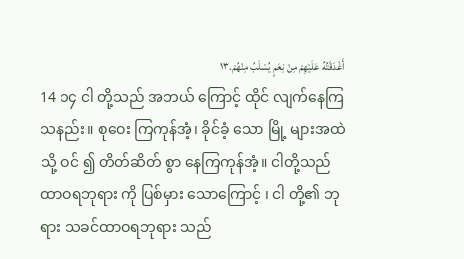أَغْدَقْتُهُ عَلَيْهِمْ مِنْ نِعَمٍ يُسْلَبُ مِنْهُمْ.١٣
14 ၁၄ ငါ တို့သည် အဘယ် ကြောင့် ထိုင် လျက်နေကြ သနည်း။ စုဝေး ကြကုန်အံ့၊ ခိုင်ခံ့ သော မြို့ များအထဲ သို့ ဝင် ၍ တိတ်ဆိတ် စွာ နေကြကုန်အံ့။ ငါတို့သည် ထာဝရဘုရား ကို ပြစ်မှား သောကြောင့် ၊ ငါ တို့၏ ဘုရား သခင်ထာဝရဘုရား သည်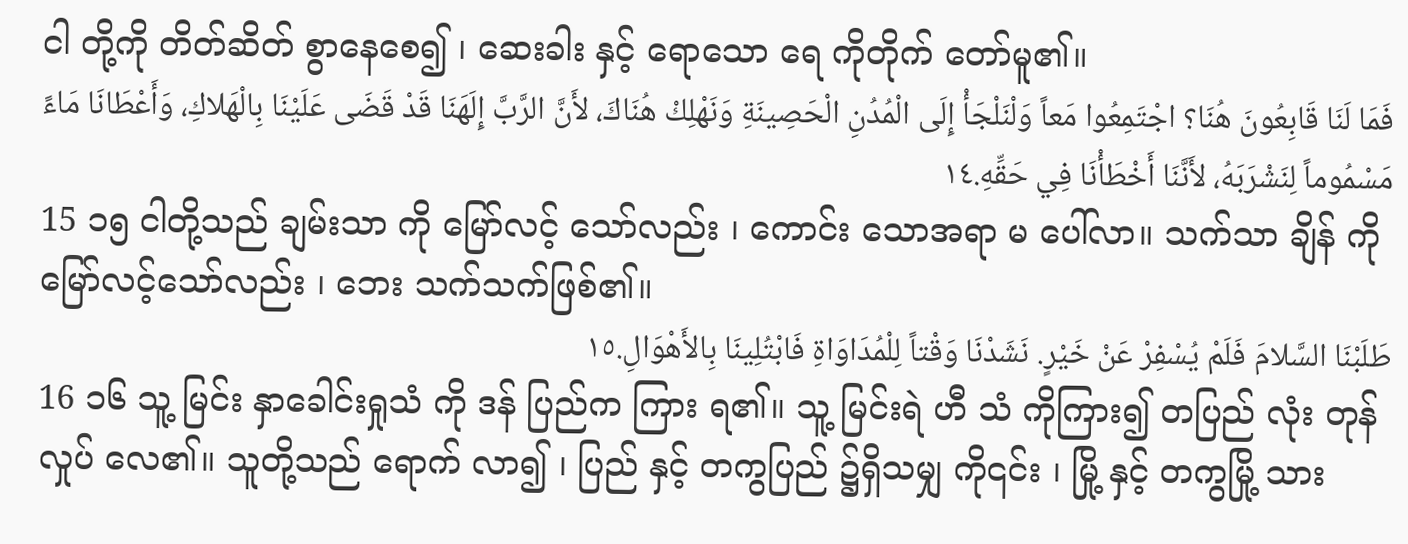ငါ တို့ကို တိတ်ဆိတ် စွာနေစေ၍ ၊ ဆေးခါး နှင့် ရောသော ရေ ကိုတိုက် တော်မူ၏။
فَمَا لَنَا قَابِعُونَ هُنَا؟ اجْتَمِعُوا مَعاً وَلْنَلْجَأْ إِلَى الْمُدُنِ الْحَصِينَةِ وَنَهْلِكْ هُنَاكَ، لأَنَّ الرَّبَّ إِلَهَنَا قَدْ قَضَى عَلَيْنَا بِالْهَلاكِ، وَأَعْطَانَا مَاءً مَسْمُوماً لِنَشْرَبَهُ، لأَنَّنَا أَخْطَأْنَا فِي حَقِّهِ.١٤
15 ၁၅ ငါတို့သည် ချမ်းသာ ကို မြော်လင့် သော်လည်း ၊ ကောင်း သောအရာ မ ပေါ်လာ။ သက်သာ ချိန် ကို မြော်လင့်သော်လည်း ၊ ဘေး သက်သက်ဖြစ်၏။
طَلَبْنَا السَّلامَ فَلَمْ يُسْفِرْ عَنْ خَيْرٍ. نَشَدْنَا وَقْتاً لِلْمُدَاوَاةِ فَابْتُلِينَا بِالأَهْوَالِ.١٥
16 ၁၆ သူ့ မြင်း နှာခေါင်းရှုသံ ကို ဒန် ပြည်က ကြား ရ၏။ သူ့ မြင်းရဲ ဟီ သံ ကိုကြား၍ တပြည် လုံး တုန်လှုပ် လေ၏။ သူတို့သည် ရောက် လာ၍ ၊ ပြည် နှင့် တကွပြည် ၌ရှိသမျှ ကို၎င်း ၊ မြို့ နှင့် တကွမြို့ သား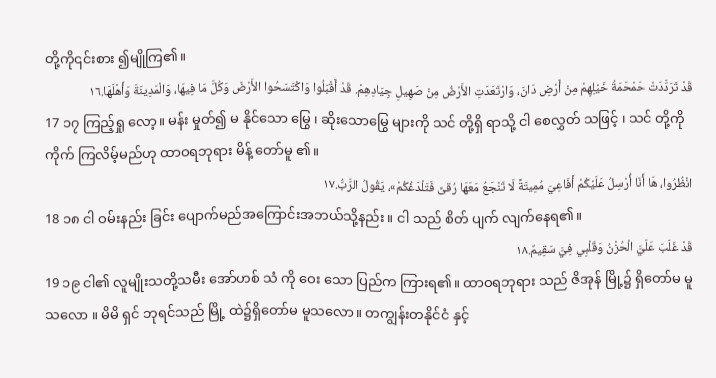တို့ကို၎င်းစား ၍မျိုကြ၏။
قَدْ تَرَدَّدَتْ حَمْحَمَةُ خَيْلِهِمْ مِنْ أَرْضِ دَانَ، وَارْتَعَدَتِ الأَرْضُ مِنْ صَهِيلِ جِيَادِهِمْ. قَدْ أَقْبَلُوا وَاكْتَسَحُوا الأَرْضَ وَكُلَّ مَا فِيهَا، وَالْمَدِينَةَ وَأَهْلَهَا.١٦
17 ၁၇ ကြည့်ရှု လော့။ မန်း မှုတ်၍ မ နိုင်သော မြွေ ၊ ဆိုးသောမြွေ များကို သင် တို့ရှိ ရာသို့ ငါ စေလွှတ် သဖြင့် ၊ သင် တို့ကို ကိုက် ကြလိမ့်မည်ဟု ထာဝရဘုရား မိန့် တော်မူ ၏။
انْظُرُوا، هَا أَنَا أُرْسِلُ عَلَيْكُمْ أَفَاعِيَ مُمِيتَةً لَا تَنْجَعُ مَعَهَا رُقىً فَتَلْدَغُكُمْ»، يَقُولُ الرَّبُّ.١٧
18 ၁၈ ငါ ဝမ်းနည်း ခြင်း ပျောက်မည်အကြောင်းအဘယ်သို့နည်း။ ငါ သည် စိတ် ပျက် လျက်နေရ၏။
قَدْ غَلَبَ عَلَيَّ الْحُزْنُ وَقَلْبِي فِيَّ سَقِيمٌ.١٨
19 ၁၉ ငါ၏ လူမျိုးသတို့သမီး အော်ဟစ် သံ ကို ဝေး သော ပြည်က ကြားရ၏။ ထာဝရဘုရား သည် ဇိအုန် မြို့၌ ရှိတော်မ မူသလော ။ မိမိ ရှင် ဘုရင်သည် မြို့ ထဲ၌ရှိတော်မ မူသလော။ တကျွန်းတနိုင်ငံ နှင့်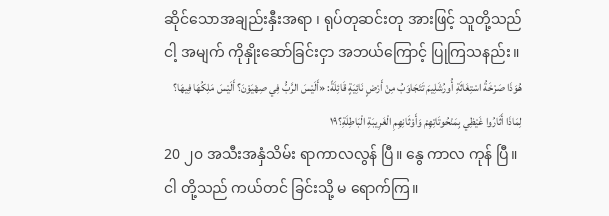ဆိုင်သောအချည်းနှီးအရာ ၊ ရုပ်တုဆင်းတု အားဖြင့် သူတို့သည် ငါ့ အမျက် ကိုနှိုးဆော်ခြင်းငှာ အဘယ်ကြောင့် ပြုကြသနည်း။
هُوَذَا صَرْخَةُ اسْتِغَاثَةِ أُورُشَلِيمَ تَتَجَاوَبُ مِنْ أَرْضٍ نَائِيَةٍ قَائِلَةً: «أَلَيْسَ الرَّبُّ فِي صِهْيَوْنَ؟ أَلَيْسَ مَلِكُهَا فِيهَا؟ لِمَاذَا أَثَارُوا غَيْظِي بِمَنْحُوتَاتِهِمْ وَأَوْثَانِهِمِ الْغَرِيبَةِ الْبَاطِلَةِ؟١٩
20 ၂၀ အသီးအနှံသိမ်း ရာကာလလွန် ပြီ။ နွေ ကာလ ကုန် ပြီ။ ငါ တို့သည် ကယ်တင် ခြင်းသို့ မ ရောက်ကြ။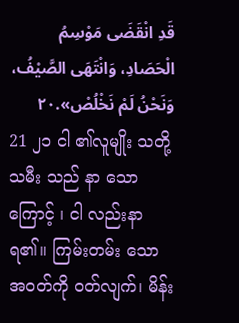قَدِ انْقَضَى مَوْسِمُ الْحَصَادِ، وَانْتَهَى الصَّيْفُ، وَنَحْنُ لَمْ نَخْلُصْ».٢٠
21 ၂၁ ငါ ၏လူမျိုး သတို့သမီး သည် နာ သောကြောင့် ၊ ငါ လည်းနာ ရ၏။ ကြမ်းတမ်း သော အဝတ်ကို ဝတ်လျက်၊ မိန်း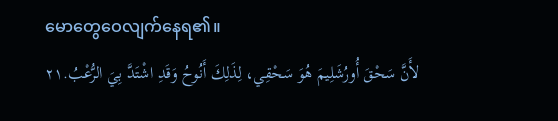မောတွေဝေလျက်နေရ၏။
لأَنَّ سَحْقَ أُورُشَلِيمَ هُوَ سَحْقِي، لِذَلِكَ أَنُوحُ وَقَدِ اشْتَدَّ بِيَ الرُّعْبُ.٢١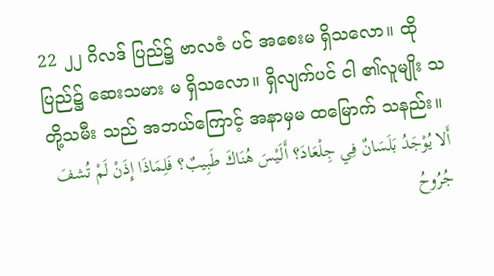22 ၂၂ ဂိလဒ် ပြည်၌ ဗာလဇံ ပင် အစေးမ ရှိသလော။ ထို ပြည်၌ ဆေးသမား မ ရှိသလော။ ရှိလျက်ပင် ငါ ၏လူမျိုး သတို့သမီး သည် အဘယ်ကြောင့် အနာမှမ ထမြောက် သနည်း။
أَلا يُوْجَدُ بَلَسَانٌ فِي جِلْعَادَ؟ أَلَيْسَ هُنَاكَ طَبِيبٌ؟ فَلِمَاذَا إِذَنْ لَمْ تُشفَ جُرُوحُ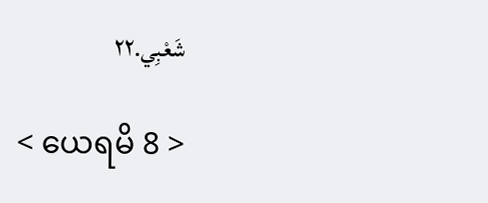شَعْبِي.٢٢

< ယေရမိ 8 >